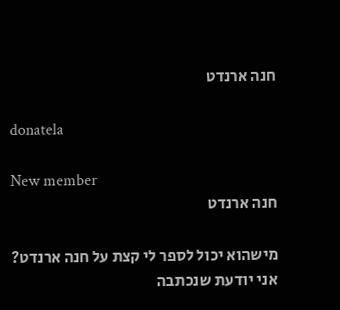חנה ארנדט

donatela

New member
חנה ארנדט

מישהוא יכול לספר לי קצת על חנה ארנדט? אני יודעת שנכתבה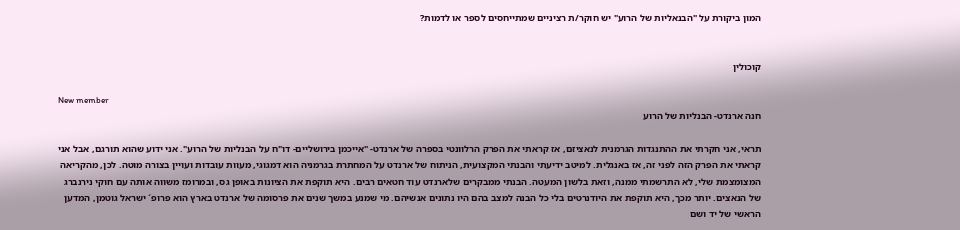המון ביקורת על "הבנאליות של הרוע" יש חוקר/ת רציניים שמתייחסים לספר או לדמות?


קוכולין

New member
חנה ארנדט- הבנליות של הרוע

תראי, אני חקרתי את ההתנגדות הגרמנית לנאציזם, אז קראתי את הפרק הרלוונטי בספרה של ארנדט- "אייכמן בירושליים- דו"ח על הבנליות של הרוע". אני ידוע שהוא תורגם, אבל אני קראתי את הפרק הזה לפני זה, אז באנגלית. למיטב ידיעתי והבנתי המקצועית, הניתוח של ארנדט על המחתרת בגרמניה הוא דמגוגי, מעוות עובדות ועויין בצורה מוטה. לכן, מהקריאה המצומצמת שלי, לא התרשמתי ממנה, וזאת בלשון המעטה. הבנתי ממבקרים שלארנדט עוד חטאים רבים. היא תוקפת את הציונות באופן גס, ובמרומז משווה אותה עם חוקי נירנברג של הנאצים. יותר מכך, היא תוקפת את היודנרטים בלי כל הבנה למצב בהם היו נתונים אנשיהם. מי שמנע במשך שנים את פרסומה של ארנדט בארץ הוא פרופ´ ישראל גוטמן, המדען הראשי של יד ושם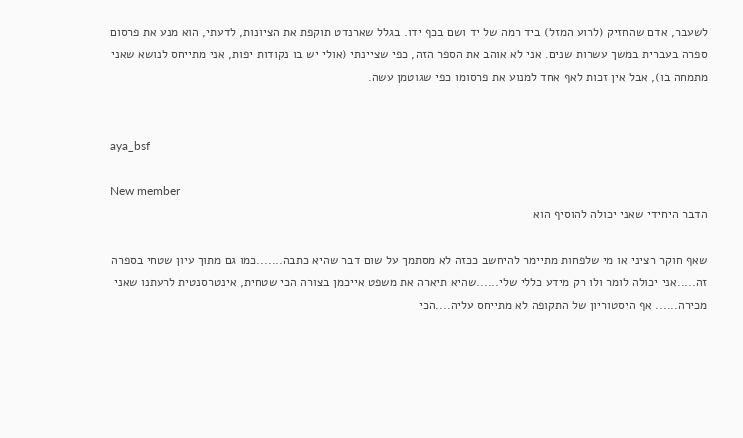לשעבר, אדם שהחזיק (לרוע המזל) ביד רמה של יד ושם בכף ידו. בגלל שארנדט תוקפת את הציונות, לדעתי, הוא מנע את פרסום ספרה בעברית במשך עשרות שנים. אני לא אוהב את הספר הזה, כפי שציינתי (אולי יש בו נקודות יפות, אני מתייחס לנושא שאני מתמחה בו), אבל אין זכות לאף אחד למנוע את פרסומו כפי שגוטמן עשה.


aya_bsf

New member
הדבר היחידי שאני יכולה להוסיף הוא

שאף חוקר רציני או מי שלפחות מתיימר להיחשב ככזה לא מסתמך על שום דבר שהיא כתבה.......כמו גם מתוך עיון שטחי בספרה זה.....אני יכולה לומר ולו רק מידע כללי שלי......שהיא תיארה את משפט אייכמן בצורה הכי שטחית, אינטרסנטית לרעתנו שאני מכירה...... אף היסטוריון של התקופה לא מתייחס עליה....הכי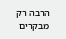הרבה רק מבקרים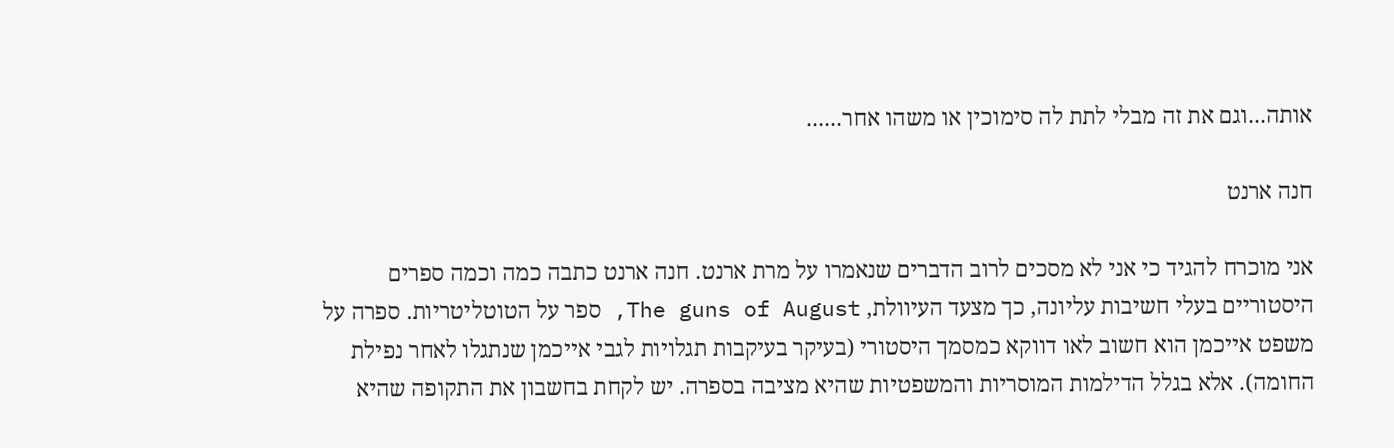אותה...וגם את זה מבלי לתת לה סימוכין או משהו אחר......

חנה ארנט

אני מוכרח להגיד כי אני לא מסכים לרוב הדברים שנאמרו על מרת ארנט. חנה ארנט כתבה כמה וכמה ספרים היסטוריים בעלי חשיבות עליונה, כך מצעד העיוולת, The guns of August, ספר על הטוטליטריות. ספרה על משפט אייכמן הוא חשוב לאו דווקא כמסמך היסטורי (בעיקר בעיקבות תגלויות לגבי אייכמן שנתגלו לאחר נפילת החומה). אלא בגלל הדילמות המוסריות והמשפטיות שהיא מציבה בספרה. יש לקחת בחשבון את התקופה שהיא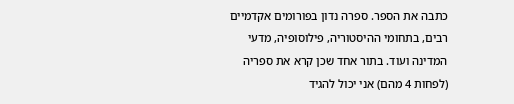כתבה את הספר. ספרה נדון בפורומים אקדמיים רבים, בתחומי ההיסטוריה, פילוסופיה, מדעי המדינה ועוד. בתור אחד שכן קרא את ספריה (לפחות 4 מהם) אני יכול להגיד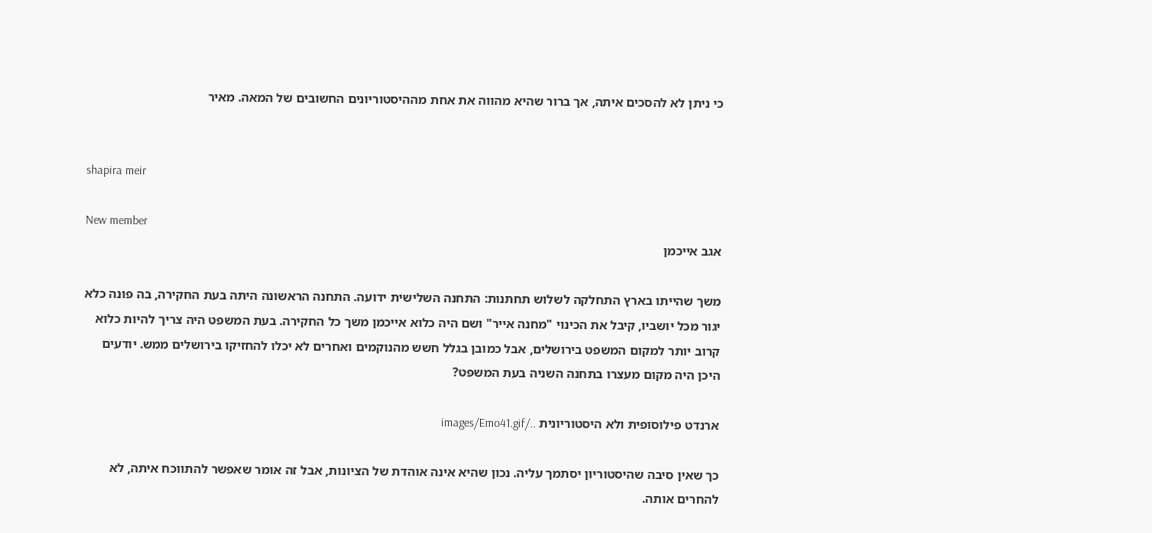כי ניתן לא להסכים איתה, אך ברור שהיא מהווה את אחת מההיסטוריונים החשובים של המאה. מאיר


shapira meir

New member
אגב אייכמן

משך שהייתו בארץ התחלקה לשלוש תחתנות: התחנה השלישית ידועה. התחנה הראשונה היתה בעת החקירה, בה פונה כלא יגור מכל יושביו, קיבל את הכינוי "מחנה אייר" ושם היה כלוא אייכמן משך כל החקירה. בעת המשפט היה צריך להיות כלוא קרוב יותר למקום המשפט בירושלים, אבל כמובן בגלל חשש מהנוקמים ואחרים לא יכלו להחזיקו בירושלים ממש. יודעים היכן היה מקום מעצרו בתחנה השניה בעת המשפט?

ארנדט פילוסופית ולא היסטוריונית ../images/Emo41.gif

כך שאין סיבה שהיסטוריון יסתמך עליה. נכון שהיא אינה אוהדת של הציונות, אבל זה אומר שאפשר להתווכח איתה, לא להחרים אותה.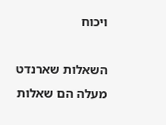ויכוח

השאלות שארנדט מעלה הם שאלות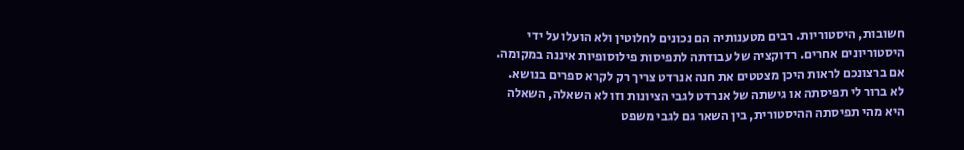חשובות, היסטוריות. רבים מטענותיה הם נכונים לחלוטין ולא הועלו על ידי היסטוריונים אחרים. רדוקציה של עבודתה לתפיסות פילוסופיות איננה במקומה. אם ברצונכם לראות היכן מצטטים את חנה אנרדט צריך רק לקרא ספרים בנושא. לא ברור לי תפיסתה או גישתה של אנרדט לגבי הציונות וזו לא השאלה, השאלה היא מהי תפיסתה ההיסטורית, בין השאר גם לגבי משפט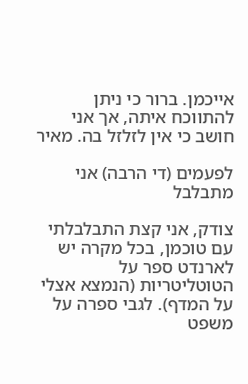אייכמן. ברור כי ניתן להתווכח איתה, אך אני חושב כי אין לזלזל בה. מאיר

לפעמים (די הרבה) אני מתבלבל

צודק, אני קצת התבלבלתי עם טוכמן, בכל מקרה יש לארנדט ספר על הטוטליטריות (הנמצא אצלי על המדף). לגבי ספרה על משפט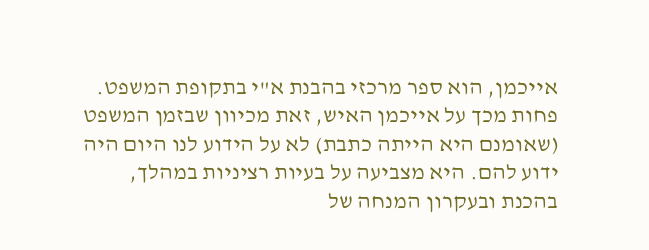אייכמן, הוא ספר מרכזי בהבנת א"י בתקופת המשפט. פחות מכך על אייכמן האיש, זאת מכיוון שבזמן המשפט (שאומנם היא הייתה כתבת) לא על הידוע לנו היום היה ידוע להם. היא מצביעה על בעיות רציניות במהלך, בהכנת ובעקרון המנחה של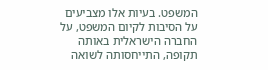המשפט. בעיות אלו מצביעים על הסיבות לקיום המשפט, על החברה הישראלית באותה תקופה, התייחסותה לשואה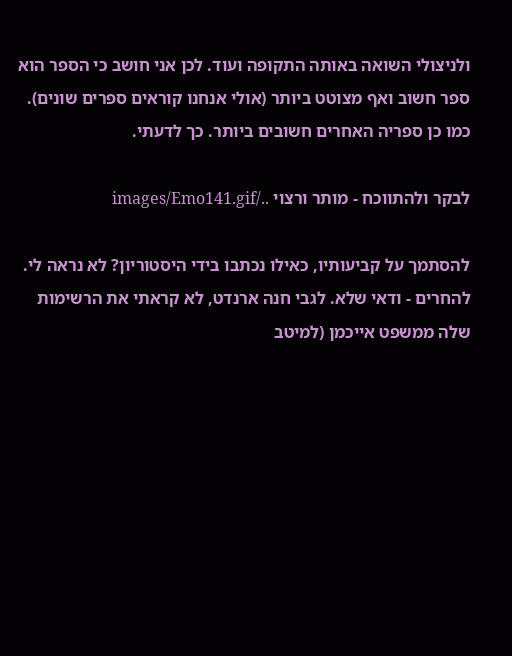ולניצולי השואה באותה התקופה ועוד. לכן אני חושב כי הספר הוא ספר חשוב ואף מצוטט ביותר (אולי אנחנו קוראים ספרים שונים). כמו כן ספריה האחרים חשובים ביותר. כך לדעתי.

לבקר ולהתווכח - מותר ורצוי ../images/Emo141.gif

להסתמך על קביעותיו, כאילו נכתבו בידי היסטוריון? לא נראה לי. להחרים - ודאי שלא. לגבי חנה ארנדט, לא קראתי את הרשימות שלה ממשפט אייכמן (למיטב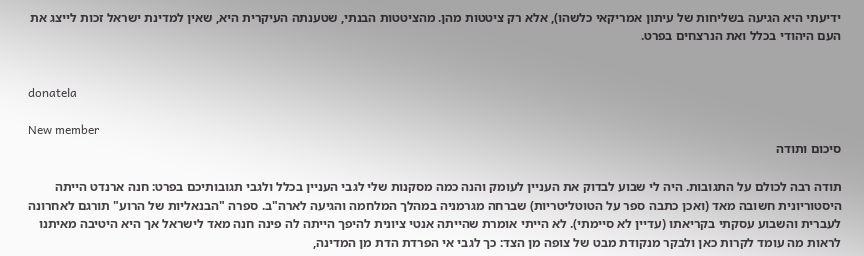ידיעתי היא הגיעה בשליחות של עיתון אמריקאי כלשהו), אלא רק ציטטות מהן. מהציטטות הבנתי, שטענתה העיקרית היא, שאין למדינת ישראל זכות לייצג את העם היהודי בכלל ואת הנרצחים בפרט.


donatela

New member
סיכום ותודה

תודה רבה לכולם על התגובות. היה לי שבוע לבדוק את העניין לעומק והנה כמה מסקנות שלי לגבי העניין בכלל ולגבי תגובותיכם בפרט: חנה ארנדט הייתה היסטוריונית חשובה מאד (ואכן כתבה ספר על הטוטליטריות) שברחה מגרמניה במהלך המלחמה והגיעה לארה"ב. ספרה "הבנאליות של הרוע" תורגם לאחרונה לעברית והשבוע עסקתי בקריאתו (עדיין לא סיימתי). לא הייתי אומרת שהייתה אנטי ציונית להיפך הייתה לה פינה חנה מאד לישראל אך היא היטיבה מאיתנו לראות מה עומד לקרות כאן ולבקר מנקודת מבט של צופה מן הצד: כך לגבי אי הפרדת הדת מן המדינה,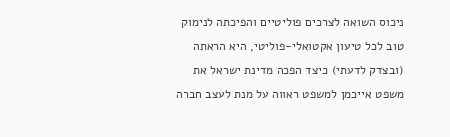ניכוס השואה לצרכים פוליטיים והפיכתה לנימוק טוב לכל טיעון אקטואלי-פוליטי, היא הראתה (ובצדק לדעתי) כיצד הפכה מדינת ישראל את משפט אייכמן למשפט ראווה על מנת לעצב חברה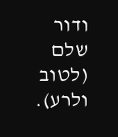ודור שלם (לטוב ולרע).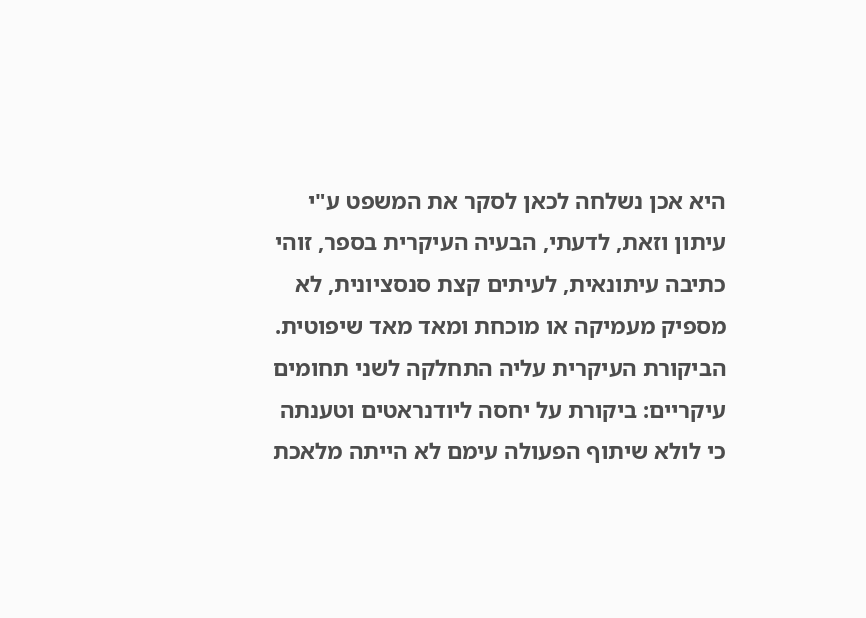היא אכן נשלחה לכאן לסקר את המשפט ע"י עיתון וזאת, לדעתי, הבעיה העיקרית בספר, זוהי כתיבה עיתונאית, לעיתים קצת סנסציונית, לא מספיק מעמיקה או מוכחת ומאד מאד שיפוטית. הביקורת העיקרית עליה התחלקה לשני תחומים עיקריים: ביקורת על יחסה ליודנראטים וטענתה כי לולא שיתוף הפעולה עימם לא הייתה מלאכת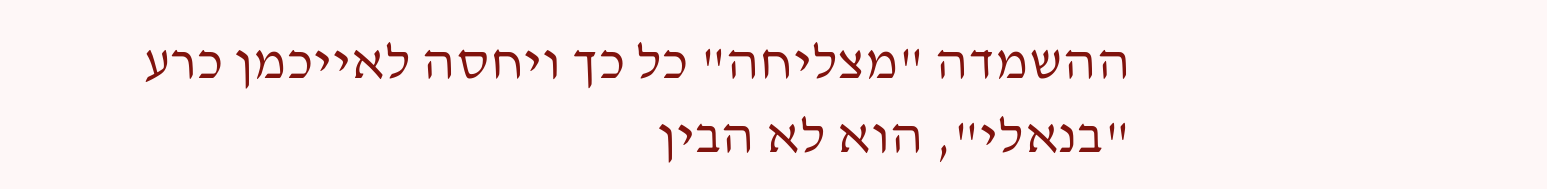ההשמדה "מצליחה" כל כך ויחסה לאייכמן כרע "בנאלי", הוא לא הבין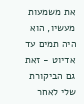את משמעות מעשיו, הוא היה תמים עד אדיוט - זאת גם הביקורת שלי לאחר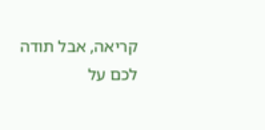קריאה, אבל תודה לכם על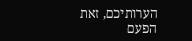הערותיכם, זאת הפעם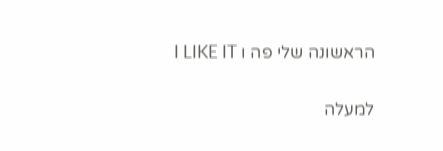הראשונה שלי פה ו I LIKE IT

למעלה